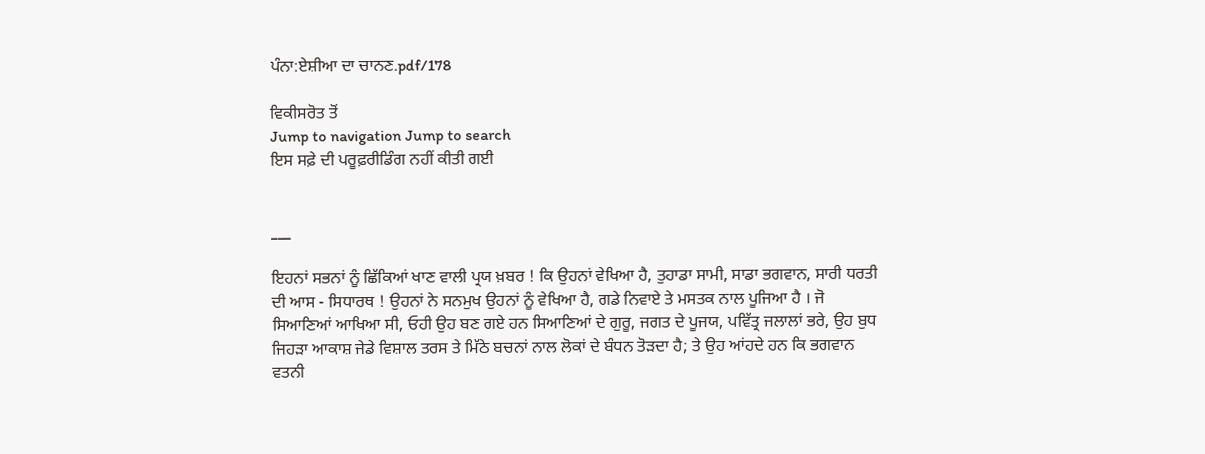ਪੰਨਾ:ਏਸ਼ੀਆ ਦਾ ਚਾਨਣ.pdf/178

ਵਿਕੀਸਰੋਤ ਤੋਂ
Jump to navigation Jump to search
ਇਸ ਸਫ਼ੇ ਦੀ ਪਰੂਫ਼ਰੀਡਿੰਗ ਨਹੀਂ ਕੀਤੀ ਗਈ


___

ਇਹਨਾਂ ਸਭਨਾਂ ਨੂੰ ਛਿੱਕਿਆਂ ਖਾਣ ਵਾਲੀ ਪ੍ਰਯ ਖ਼ਬਰ ! ਕਿ ਉਹਨਾਂ ਵੇਖਿਆ ਹੈ, ਤੁਹਾਡਾ ਸਾਮੀ, ਸਾਡਾ ਭਗਵਾਨ, ਸਾਰੀ ਧਰਤੀ ਦੀ ਆਸ - ਸਿਧਾਰਥ ! ਉਹਨਾਂ ਨੇ ਸਨਮੁਖ ਉਹਨਾਂ ਨੂੰ ਵੇਖਿਆ ਹੈ, ਗਡੇ ਨਿਵਾਏ ਤੇ ਮਸਤਕ ਨਾਲ ਪੂਜਿਆ ਹੈ । ਜੋ ਸਿਆਣਿਆਂ ਆਖਿਆ ਸੀ, ਓਹੀ ਉਹ ਬਣ ਗਏ ਹਨ ਸਿਆਣਿਆਂ ਦੇ ਗੁਰੂ, ਜਗਤ ਦੇ ਪੂਜਯ, ਪਵਿੱਤ੍ਰ ਜਲਾਲਾਂ ਭਰੇ, ਉਹ ਬੁਧ ਜਿਹੜਾ ਆਕਾਸ਼ ਜੇਡੇ ਵਿਸ਼ਾਲ ਤਰਸ ਤੇ ਮਿੱਠੇ ਬਚਨਾਂ ਨਾਲ ਲੋਕਾਂ ਦੇ ਬੰਧਨ ਤੋੜਦਾ ਹੈ; ਤੇ ਉਹ ਆਂਹਦੇ ਹਨ ਕਿ ਭਗਵਾਨ ਵਤਨੀ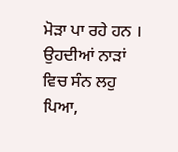ਮੋੜਾ ਪਾ ਰਹੇ ਹਨ । ਉਹਦੀਆਂ ਨਾੜਾਂ ਵਿਚ ਸੰਨ ਲਹੁ ਪਿਆ,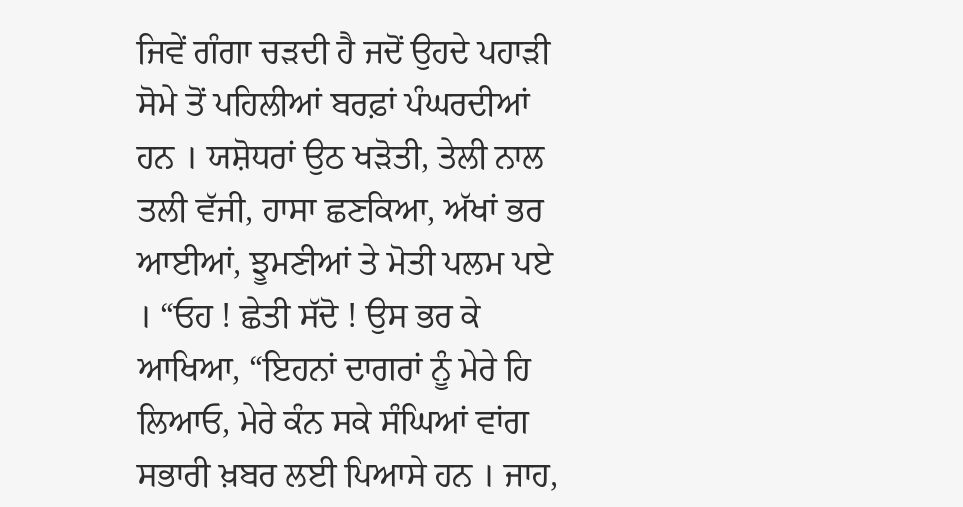ਜਿਵੇਂ ਗੰਗਾ ਚੜਦੀ ਹੈ ਜਦੋਂ ਉਹਦੇ ਪਹਾੜੀ ਸੋਮੇ ਤੋਂ ਪਹਿਲੀਆਂ ਬਰਫ਼ਾਂ ਪੰਘਰਦੀਆਂ ਹਨ । ਯਸ਼ੋਧਰਾਂ ਉਠ ਖੜੋਤੀ, ਤੇਲੀ ਨਾਲ ਤਲੀ ਵੱਜੀ, ਹਾਸਾ ਛਣਕਿਆ, ਅੱਖਾਂ ਭਰ ਆਈਆਂ, ਝੂਮਣੀਆਂ ਤੇ ਮੋਤੀ ਪਲਮ ਪਏ । “ਓਹ ! ਛੇਤੀ ਸੱਦੋ ! ਉਸ ਭਰ ਕੇ ਆਖਿਆ, “ਇਹਨਾਂ ਦਾਗਰਾਂ ਨੂੰ ਮੇਰੇ ਹਿ ਲਿਆਓ, ਮੇਰੇ ਕੰਨ ਸਕੇ ਸੰਘਿਆਂ ਵਾਂਗ ਸਭਾਰੀ ਖ਼ਬਰ ਲਈ ਪਿਆਸੇ ਹਨ । ਜਾਹ,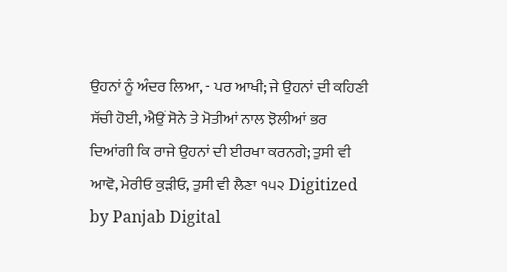ਉਹਨਾਂ ਨੂੰ ਅੰਦਰ ਲਿਆ, - ਪਰ ਆਖੀ; ਜੇ ਉਹਨਾਂ ਦੀ ਕਹਿਣੀ ਸੱਚੀ ਹੋਈ, ਐਉਂ ਸੋਨੇ ਤੇ ਮੋਤੀਆਂ ਨਾਲ ਝੋਲੀਆਂ ਭਰ ਦਿਆਂਗੀ ਕਿ ਰਾਜੇ ਉਹਨਾਂ ਦੀ ਈਰਖਾ ਕਰਨਗੇ; ਤੁਸੀ ਵੀ ਆਵੋ, ਮੇਰੀਓ ਕੁੜੀਓ, ਤੁਸੀ ਵੀ ਲੈਣਾ ੧੫੨ Digitized by Panjab Digital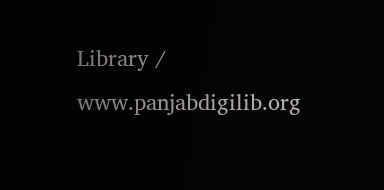Library / www.panjabdigilib.org